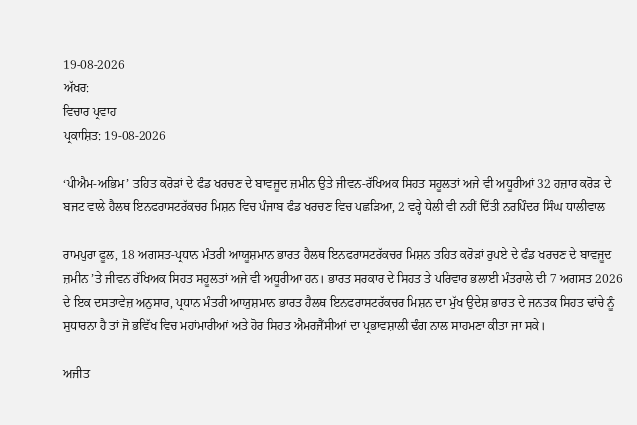19-08-2026
ਅੱਖਰ:
ਵਿਚਾਰ ਪ੍ਰਵਾਹ
ਪ੍ਰਕਾਸ਼ਿਤ: 19-08-2026

‘ਪੀਐਮ-ਅਭਿਮ’ ਤਹਿਤ ਕਰੋੜਾਂ ਦੇ ਫੰਡ ਖਰਚਣ ਦੇ ਬਾਵਜੂਦ ਜ਼ਮੀਨ ਉਤੇ ਜੀਵਨ-ਰੱਖਿਅਕ ਸਿਹਤ ਸਹੂਲਤਾਂ ਅਜੇ ਵੀ ਅਧੂਰੀਆਂ 32 ਹਜ਼ਾਰ ਕਰੋੜ ਦੇ ਬਜਟ ਵਾਲੇ ਹੈਲਥ ਇਨਫਰਾਸਟਰੱਕਚਰ ਮਿਸ਼ਨ ਵਿਚ ਪੰਜਾਬ ਫੰਡ ਖਰਚਣ ਵਿਚ ਪਛੜਿਆ, 2 ਵਰ੍ਹੇ ਧੇਲੀ ਵੀ ਨਹੀਂ ਦਿੱਤੀ ਨਰਪਿੰਦਰ ਸਿੰਘ ਧਾਲੀਵਾਲ

ਰਾਮਪੁਰਾ ਫੂਲ, 18 ਅਗਸਤ-ਪ੍ਰਧਾਨ ਮੰਤਰੀ ਆਯੂਸ਼ਮਾਨ ਭਾਰਤ ਹੈਲਥ ਇਨਫਰਾਸਟਰੱਕਚਰ ਮਿਸ਼ਨ ਤਹਿਤ ਕਰੋੜਾਂ ਰੁਪਏ ਦੇ ਫੰਡ ਖਰਚਣ ਦੇ ਬਾਵਜੂਦ ਜ਼ਮੀਨ ’ਤੇ ਜੀਵਨ ਰੱਖਿਅਕ ਸਿਹਤ ਸਹੂਲਤਾਂ ਅਜੇ ਵੀ ਅਧੂਰੀਆ ਹਨ। ਭਾਰਤ ਸਰਕਾਰ ਦੇ ਸਿਹਤ ਤੇ ਪਰਿਵਾਰ ਭਲਾਈ ਮੰਤਰਾਲੇ ਦੀ 7 ਅਗਸਤ 2026 ਦੇ ਇਕ ਦਸਤਾਵੇਜ਼ ਅਨੁਸਾਰ, ਪ੍ਰਧਾਨ ਮੰਤਰੀ ਆਯੁਸ਼ਮਾਨ ਭਾਰਤ ਹੈਲਥ ਇਨਫਰਾਸਟਰੱਕਚਰ ਮਿਸ਼ਨ ਦਾ ਮੁੱਖ ਉਦੇਸ਼ ਭਾਰਤ ਦੇ ਜਨਤਕ ਸਿਹਤ ਢਾਂਚੇ ਨੂੰ ਸੁਧਾਰਨਾ ਹੈ ਤਾਂ ਜੋ ਭਵਿੱਖ ਵਿਚ ਮਹਾਂਮਾਰੀਆਂ ਅਤੇ ਹੋਰ ਸਿਹਤ ਐਮਰਜੈਂਸੀਆਂ ਦਾ ਪ੍ਰਭਾਵਸ਼ਾਲੀ ਢੰਗ ਨਾਲ ਸਾਹਮਣਾ ਕੀਤਾ ਜਾ ਸਕੇ।

ਅਜੀਤ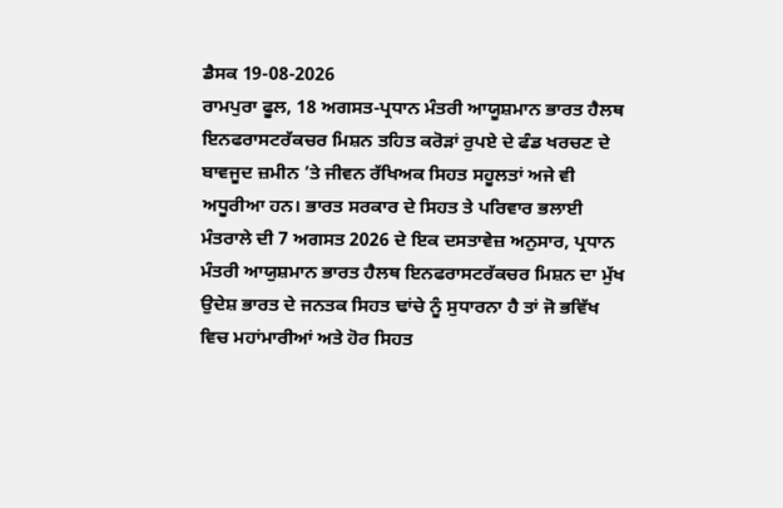ਡੈਸਕ 19-08-2026
ਰਾਮਪੁਰਾ ਫੂਲ, 18 ਅਗਸਤ-ਪ੍ਰਧਾਨ ਮੰਤਰੀ ਆਯੂਸ਼ਮਾਨ ਭਾਰਤ ਹੈਲਥ ਇਨਫਰਾਸਟਰੱਕਚਰ ਮਿਸ਼ਨ ਤਹਿਤ ਕਰੋੜਾਂ ਰੁਪਏ ਦੇ ਫੰਡ ਖਰਚਣ ਦੇ ਬਾਵਜੂਦ ਜ਼ਮੀਨ ’ਤੇ ਜੀਵਨ ਰੱਖਿਅਕ ਸਿਹਤ ਸਹੂਲਤਾਂ ਅਜੇ ਵੀ ਅਧੂਰੀਆ ਹਨ। ਭਾਰਤ ਸਰਕਾਰ ਦੇ ਸਿਹਤ ਤੇ ਪਰਿਵਾਰ ਭਲਾਈ ਮੰਤਰਾਲੇ ਦੀ 7 ਅਗਸਤ 2026 ਦੇ ਇਕ ਦਸਤਾਵੇਜ਼ ਅਨੁਸਾਰ, ਪ੍ਰਧਾਨ ਮੰਤਰੀ ਆਯੁਸ਼ਮਾਨ ਭਾਰਤ ਹੈਲਥ ਇਨਫਰਾਸਟਰੱਕਚਰ ਮਿਸ਼ਨ ਦਾ ਮੁੱਖ ਉਦੇਸ਼ ਭਾਰਤ ਦੇ ਜਨਤਕ ਸਿਹਤ ਢਾਂਚੇ ਨੂੰ ਸੁਧਾਰਨਾ ਹੈ ਤਾਂ ਜੋ ਭਵਿੱਖ ਵਿਚ ਮਹਾਂਮਾਰੀਆਂ ਅਤੇ ਹੋਰ ਸਿਹਤ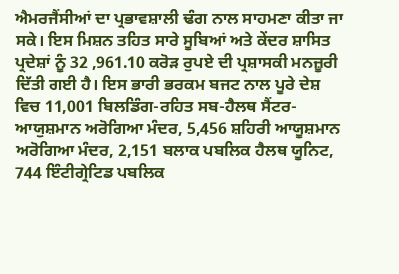ਐਮਰਜੈਂਸੀਆਂ ਦਾ ਪ੍ਰਭਾਵਸ਼ਾਲੀ ਢੰਗ ਨਾਲ ਸਾਹਮਣਾ ਕੀਤਾ ਜਾ ਸਕੇ। ਇਸ ਮਿਸ਼ਨ ਤਹਿਤ ਸਾਰੇ ਸੂਬਿਆਂ ਅਤੇ ਕੇਂਦਰ ਸ਼ਾਸਿਤ ਪ੍ਰਦੇਸ਼ਾਂ ਨੂੰ 32 ,961.10 ਕਰੋੜ ਰੁਪਏ ਦੀ ਪ੍ਰਸ਼ਾਸਕੀ ਮਨਜ਼ੂਰੀ ਦਿੱਤੀ ਗਈ ਹੈ। ਇਸ ਭਾਰੀ ਭਰਕਮ ਬਜਟ ਨਾਲ ਪੂਰੇ ਦੇਸ਼ ਵਿਚ 11,001 ਬਿਲਡਿੰਗ-ਰਹਿਤ ਸਬ-ਹੈਲਥ ਸੈਂਟਰ-ਆਯੁਸ਼ਮਾਨ ਅਰੋਗਿਆ ਮੰਦਰ, 5,456 ਸ਼ਹਿਰੀ ਆਯੂਸ਼ਮਾਨ ਅਰੋਗਿਆ ਮੰਦਰ, 2,151 ਬਲਾਕ ਪਬਲਿਕ ਹੈਲਥ ਯੂਨਿਟ, 744 ਇੰਟੀਗ੍ਰੇਟਿਡ ਪਬਲਿਕ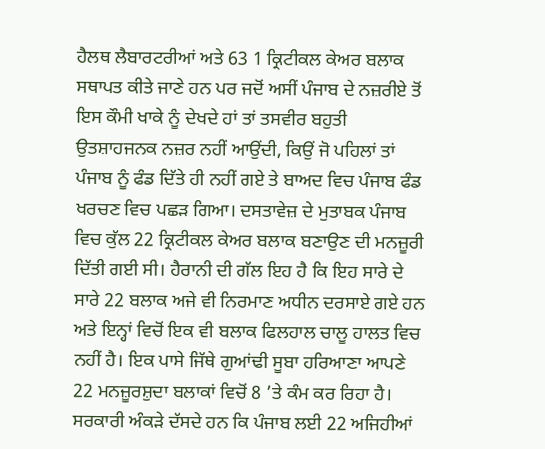ਹੈਲਥ ਲੈਬਾਰਟਰੀਆਂ ਅਤੇ 63 1 ਕ੍ਰਿਟੀਕਲ ਕੇਅਰ ਬਲਾਕ ਸਥਾਪਤ ਕੀਤੇ ਜਾਣੇ ਹਨ ਪਰ ਜਦੋਂ ਅਸੀਂ ਪੰਜਾਬ ਦੇ ਨਜ਼ਰੀਏ ਤੋਂ ਇਸ ਕੌਮੀ ਖਾਕੇ ਨੂੰ ਦੇਖਦੇ ਹਾਂ ਤਾਂ ਤਸਵੀਰ ਬਹੁਤੀ ਉਤਸ਼ਾਹਜਨਕ ਨਜ਼ਰ ਨਹੀਂ ਆਉਂਦੀ, ਕਿਉਂ ਜੋ ਪਹਿਲਾਂ ਤਾਂ ਪੰਜਾਬ ਨੂੰ ਫੰਡ ਦਿੱਤੇ ਹੀ ਨਹੀਂ ਗਏ ਤੇ ਬਾਅਦ ਵਿਚ ਪੰਜਾਬ ਫੰਡ ਖਰਚਣ ਵਿਚ ਪਛੜ ਗਿਆ। ਦਸਤਾਵੇਜ਼ ਦੇ ਮੁਤਾਬਕ ਪੰਜਾਬ ਵਿਚ ਕੁੱਲ 22 ਕ੍ਰਿਟੀਕਲ ਕੇਅਰ ਬਲਾਕ ਬਣਾਉਣ ਦੀ ਮਨਜ਼ੂਰੀ ਦਿੱਤੀ ਗਈ ਸੀ। ਹੈਰਾਨੀ ਦੀ ਗੱਲ ਇਹ ਹੈ ਕਿ ਇਹ ਸਾਰੇ ਦੇ ਸਾਰੇ 22 ਬਲਾਕ ਅਜੇ ਵੀ ਨਿਰਮਾਣ ਅਧੀਨ ਦਰਸਾਏ ਗਏ ਹਨ ਅਤੇ ਇਨ੍ਹਾਂ ਵਿਚੋਂ ਇਕ ਵੀ ਬਲਾਕ ਫਿਲਹਾਲ ਚਾਲੂ ਹਾਲਤ ਵਿਚ ਨਹੀਂ ਹੈ। ਇਕ ਪਾਸੇ ਜਿੱਥੇ ਗੁਆਂਢੀ ਸੂਬਾ ਹਰਿਆਣਾ ਆਪਣੇ 22 ਮਨਜ਼ੂਰਸ਼ੁਦਾ ਬਲਾਕਾਂ ਵਿਚੋਂ 8 ’ਤੇ ਕੰਮ ਕਰ ਰਿਹਾ ਹੈ। ਸਰਕਾਰੀ ਅੰਕੜੇ ਦੱਸਦੇ ਹਨ ਕਿ ਪੰਜਾਬ ਲਈ 22 ਅਜਿਹੀਆਂ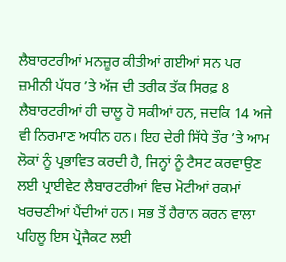ਲੈਬਾਰਟਰੀਆਂ ਮਨਜ਼ੂਰ ਕੀਤੀਆਂ ਗਈਆਂ ਸਨ ਪਰ ਜ਼ਮੀਨੀ ਪੱਧਰ ’ਤੇ ਅੱਜ ਦੀ ਤਰੀਕ ਤੱਕ ਸਿਰਫ਼ 8 ਲੈਬਾਰਟਰੀਆਂ ਹੀ ਚਾਲੂ ਹੋ ਸਕੀਆਂ ਹਨ, ਜਦਕਿ 14 ਅਜੇ ਵੀ ਨਿਰਮਾਣ ਅਧੀਨ ਹਨ। ਇਹ ਦੇਰੀ ਸਿੱਧੇ ਤੌਰ ’ਤੇ ਆਮ ਲੋਕਾਂ ਨੂੰ ਪ੍ਰਭਾਵਿਤ ਕਰਦੀ ਹੈ, ਜਿਨ੍ਹਾਂ ਨੂੰ ਟੈਸਟ ਕਰਵਾਉਣ ਲਈ ਪ੍ਰਾਈਵੇਟ ਲੈਬਾਰਟਰੀਆਂ ਵਿਚ ਮੋਟੀਆਂ ਰਕਮਾਂ ਖਰਚਣੀਆਂ ਪੈਂਦੀਆਂ ਹਨ। ਸਭ ਤੋਂ ਹੈਰਾਨ ਕਰਨ ਵਾਲਾ ਪਹਿਲੂ ਇਸ ਪ੍ਰੋਜੈਕਟ ਲਈ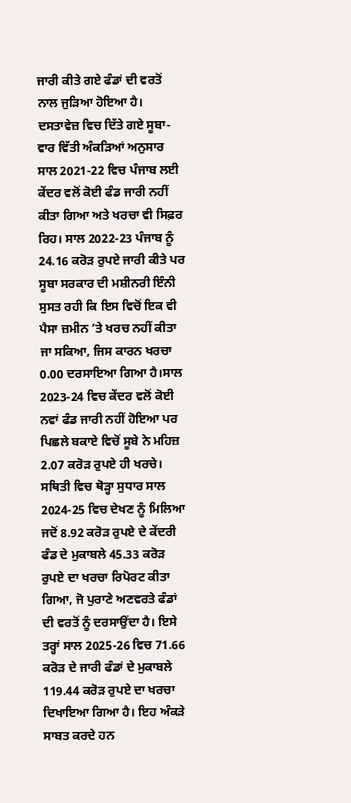ਜਾਰੀ ਕੀਤੇ ਗਏ ਫੰਡਾਂ ਦੀ ਵਰਤੋਂ ਨਾਲ ਜੁੜਿਆ ਹੋਇਆ ਹੈ। ਦਸਤਾਵੇਜ਼ ਵਿਚ ਦਿੱਤੇ ਗਏ ਸੂਬਾ-ਵਾਰ ਵਿੱਤੀ ਅੰਕੜਿਆਂ ਅਨੁਸਾਰ ਸਾਲ 2021-22 ਵਿਚ ਪੰਜਾਬ ਲਈ ਕੇਂਦਰ ਵਲੋਂ ਕੋਈ ਫੰਡ ਜਾਰੀ ਨਹੀਂ ਕੀਤਾ ਗਿਆ ਅਤੇ ਖਰਚਾ ਵੀ ਸਿਫ਼ਰ ਰਿਹ। ਸਾਲ 2022-23 ਪੰਜਾਬ ਨੂੰ 24.16 ਕਰੋੜ ਰੁਪਏ ਜਾਰੀ ਕੀਤੇ ਪਰ ਸੂਬਾ ਸਰਕਾਰ ਦੀ ਮਸ਼ੀਨਰੀ ਇੰਨੀ ਸੁਸਤ ਰਹੀ ਕਿ ਇਸ ਵਿਚੋਂ ਇਕ ਵੀ ਪੈਸਾ ਜ਼ਮੀਨ ’ਤੇ ਖਰਚ ਨਹੀਂ ਕੀਤਾ ਜਾ ਸਕਿਆ, ਜਿਸ ਕਾਰਨ ਖਰਚਾ 0.00 ਦਰਸਾਇਆ ਗਿਆ ਹੈ।ਸਾਲ 2023-24 ਵਿਚ ਕੇਂਦਰ ਵਲੋਂ ਕੋਈ ਨਵਾਂ ਫੰਡ ਜਾਰੀ ਨਹੀਂ ਹੋਇਆ ਪਰ ਪਿਛਲੇ ਬਕਾਏ ਵਿਚੋਂ ਸੂਬੇ ਨੇ ਮਹਿਜ਼ 2.07 ਕਰੋੜ ਰੁਪਏ ਹੀ ਖਰਚੇ। ਸਥਿਤੀ ਵਿਚ ਥੋੜ੍ਹਾ ਸੁਧਾਰ ਸਾਲ 2024-25 ਵਿਚ ਦੇਖਣ ਨੂੰ ਮਿਲਿਆ ਜਦੋਂ 8.92 ਕਰੋੜ ਰੁਪਏ ਦੇ ਕੇਂਦਰੀ ਫੰਡ ਦੇ ਮੁਕਾਬਲੇ 45.33 ਕਰੋੜ ਰੁਪਏ ਦਾ ਖਰਚਾ ਰਿਪੋਰਟ ਕੀਤਾ ਗਿਆ, ਜੋ ਪੁਰਾਣੇ ਅਣਵਰਤੇ ਫੰਡਾਂ ਦੀ ਵਰਤੋਂ ਨੂੰ ਦਰਸਾਉਂਦਾ ਹੈ। ਇਸੇ ਤਰ੍ਹਾਂ ਸਾਲ 2025-26 ਵਿਚ 71.66 ਕਰੋੜ ਦੇ ਜਾਰੀ ਫੰਡਾਂ ਦੇ ਮੁਕਾਬਲੇ 119.44 ਕਰੋੜ ਰੁਪਏ ਦਾ ਖਰਚਾ ਦਿਖਾਇਆ ਗਿਆ ਹੈ। ਇਹ ਅੰਕੜੇ ਸਾਬਤ ਕਰਦੇ ਹਨ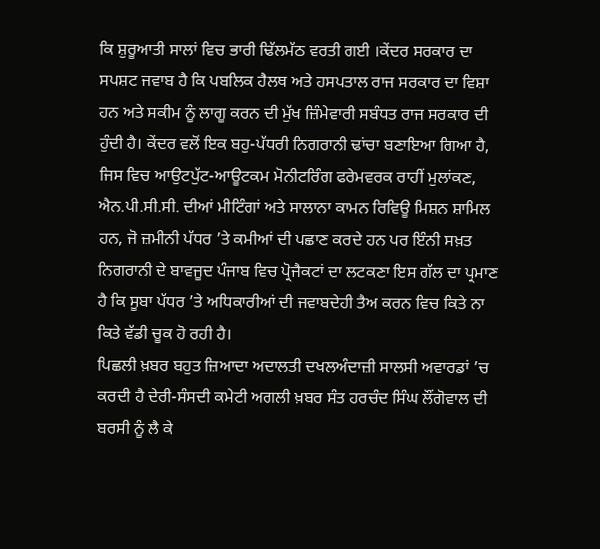ਕਿ ਸ਼ੁਰੂਆਤੀ ਸਾਲਾਂ ਵਿਚ ਭਾਰੀ ਢਿੱਲਮੱਠ ਵਰਤੀ ਗਈ ।ਕੇਂਦਰ ਸਰਕਾਰ ਦਾ ਸਪਸ਼ਟ ਜਵਾਬ ਹੈ ਕਿ ਪਬਲਿਕ ਹੈਲਥ ਅਤੇ ਹਸਪਤਾਲ ਰਾਜ ਸਰਕਾਰ ਦਾ ਵਿਸ਼ਾ ਹਨ ਅਤੇ ਸਕੀਮ ਨੂੰ ਲਾਗੂ ਕਰਨ ਦੀ ਮੁੱਖ ਜ਼ਿੰਮੇਵਾਰੀ ਸਬੰਧਤ ਰਾਜ ਸਰਕਾਰ ਦੀ ਹੁੰਦੀ ਹੈ। ਕੇਂਦਰ ਵਲੋਂ ਇਕ ਬਹੁ-ਪੱਧਰੀ ਨਿਗਰਾਨੀ ਢਾਂਚਾ ਬਣਾਇਆ ਗਿਆ ਹੈ, ਜਿਸ ਵਿਚ ਆਉਟਪੁੱਟ-ਆਊਟਕਮ ਮੋਨੀਟਰਿੰਗ ਫਰੇਮਵਰਕ ਰਾਹੀਂ ਮੁਲਾਂਕਣ, ਐਨ.ਪੀ.ਸੀ.ਸੀ. ਦੀਆਂ ਮੀਟਿੰਗਾਂ ਅਤੇ ਸਾਲਾਨਾ ਕਾਮਨ ਰਿਵਿਊ ਮਿਸ਼ਨ ਸ਼ਾਮਿਲ ਹਨ, ਜੋ ਜ਼ਮੀਨੀ ਪੱਧਰ ’ਤੇ ਕਮੀਆਂ ਦੀ ਪਛਾਣ ਕਰਦੇ ਹਨ ਪਰ ਇੰਨੀ ਸਖ਼ਤ ਨਿਗਰਾਨੀ ਦੇ ਬਾਵਜੂਦ ਪੰਜਾਬ ਵਿਚ ਪ੍ਰੋਜੈਕਟਾਂ ਦਾ ਲਟਕਣਾ ਇਸ ਗੱਲ ਦਾ ਪ੍ਰਮਾਣ ਹੈ ਕਿ ਸੂਬਾ ਪੱਧਰ ’ਤੇ ਅਧਿਕਾਰੀਆਂ ਦੀ ਜਵਾਬਦੇਹੀ ਤੈਅ ਕਰਨ ਵਿਚ ਕਿਤੇ ਨਾ ਕਿਤੇ ਵੱਡੀ ਚੂਕ ਹੋ ਰਹੀ ਹੈ।
ਪਿਛਲੀ ਖ਼ਬਰ ਬਹੁਤ ਜ਼ਿਆਦਾ ਅਦਾਲਤੀ ਦਖਲਅੰਦਾਜ਼ੀ ਸਾਲਸੀ ਅਵਾਰਡਾਂ ’ਚ ਕਰਦੀ ਹੈ ਦੇਰੀ-ਸੰਸਦੀ ਕਮੇਟੀ ਅਗਲੀ ਖ਼ਬਰ ਸੰਤ ਹਰਚੰਦ ਸਿੰਘ ਲੌਂਗੋਵਾਲ ਦੀ ਬਰਸੀ ਨੂੰ ਲੈ ਕੇ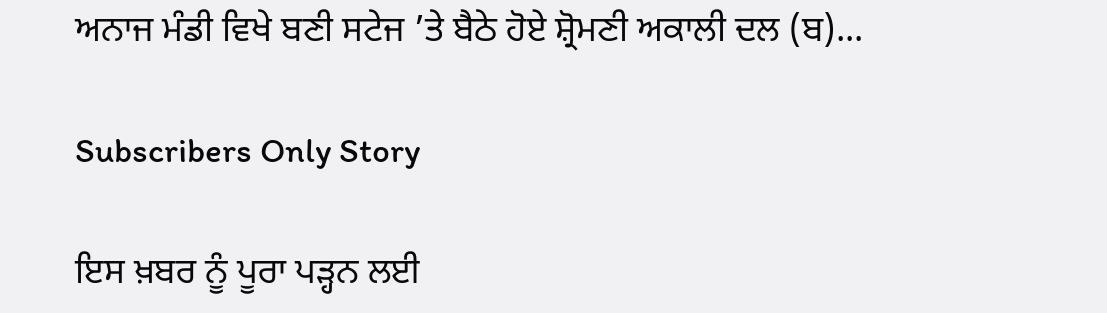ਅਨਾਜ ਮੰਡੀ ਵਿਖੇ ਬਣੀ ਸਟੇਜ ’ਤੇ ਬੈਠੇ ਹੋਏ ਸ਼੍ਰੋਮਣੀ ਅਕਾਲੀ ਦਲ (ਬ)...

Subscribers Only Story

ਇਸ ਖ਼ਬਰ ਨੂੰ ਪੂਰਾ ਪੜ੍ਹਨ ਲਈ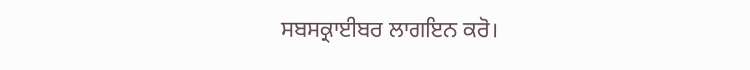ਸਬਸਕ੍ਰਾਈਬਰ ਲਾਗਇਨ ਕਰੋ।